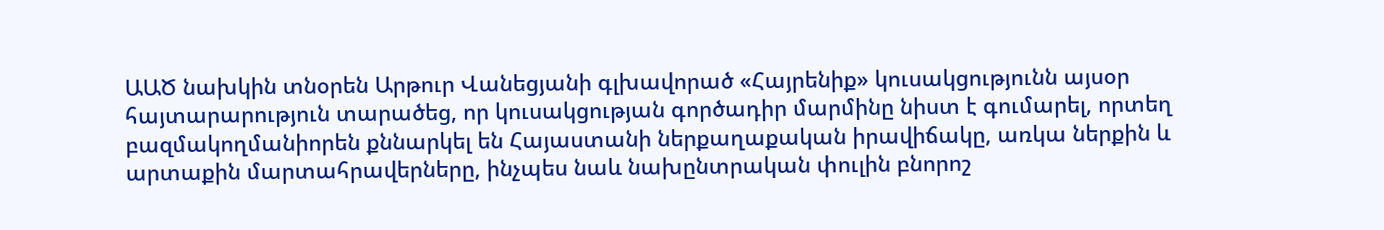ԱԱԾ նախկին տնօրեն Արթուր Վանեցյանի գլխավորած «Հայրենիք» կուսակցությունն այսօր հայտարարություն տարածեց, որ կուսակցության գործադիր մարմինը նիստ է գումարել, որտեղ բազմակողմանիորեն քննարկել են Հայաստանի ներքաղաքական իրավիճակը, առկա ներքին և արտաքին մարտահրավերները, ինչպես նաև նախընտրական փուլին բնորոշ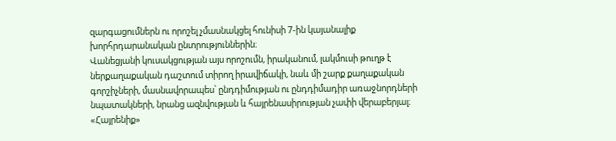զարգացումներն ու որոշել չմասնակցել հունիսի 7-ին կայանալիք խորհրդարանական ընտրություններին։
Վանեցյանի կուսակցության այս որոշումն, իրականում, լակմուսի թուղթ է ներքաղաքական դաշտում տիրող իրավիճակի, նաև մի շարք քաղաքական գորշիչների, մասնավորապես՝ ընդդիմության ու ընդդիմադիր առաջնորդների նպատակների, նրանց ազնվության և հայրենասիրության չափի վերաբերյալ։
«Հայրենիք»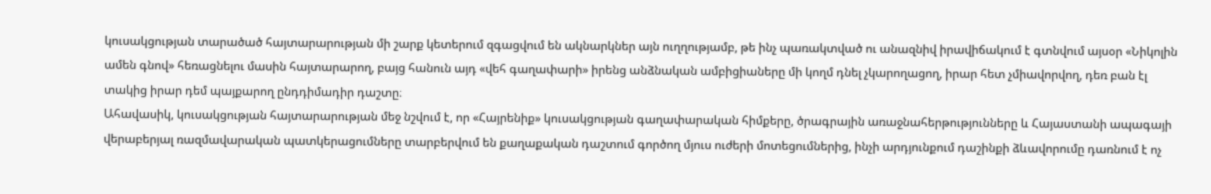կուսակցության տարածած հայտարարության մի շարք կետերում զգացվում են ակնարկներ այն ուղղությամբ, թե ինչ պառակտված ու անազնիվ իրավիճակում է գտնվում այսօր «Նիկոլին ամեն գնով» հեռացնելու մասին հայտարարող, բայց հանուն այդ «վեհ գաղափարի» իրենց անձնական ամբիցիաները մի կողմ դնել չկարողացող, իրար հետ չմիավորվող, դեռ բան էլ տակից իրար դեմ պայքարող ընդդիմադիր դաշտը։
Ահավասիկ, կուսակցության հայտարարության մեջ նշվում է, որ «Հայրենիք» կուսակցության գաղափարական հիմքերը, ծրագրային առաջնահերթությունները և Հայաստանի ապագայի վերաբերյալ ռազմավարական պատկերացումները տարբերվում են քաղաքական դաշտում գործող մյուս ուժերի մոտեցումներից, ինչի արդյունքում դաշինքի ձևավորումը դառնում է ոչ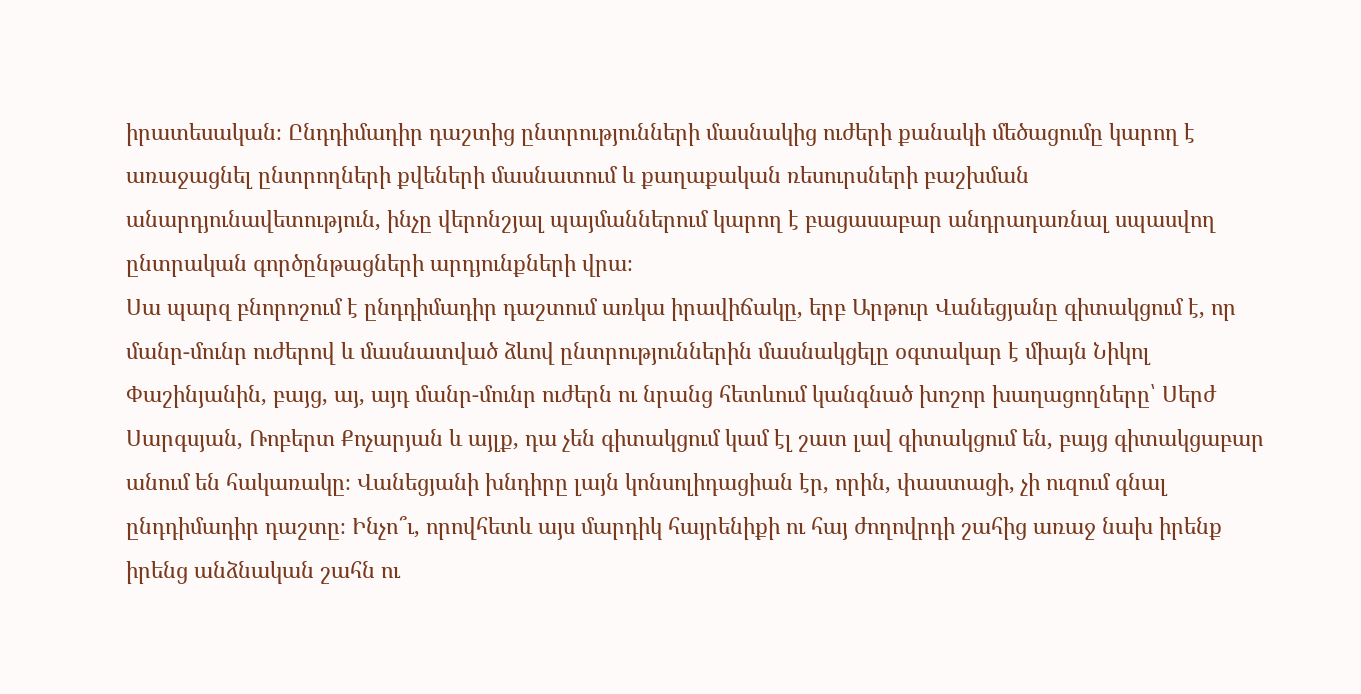իրատեսական։ Ընդդիմադիր դաշտից ընտրությունների մասնակից ուժերի քանակի մեծացումը կարող է առաջացնել ընտրողների քվեների մասնատում և քաղաքական ռեսուրսների բաշխման անարդյունավետություն, ինչը վերոնշյալ պայմաններում կարող է բացասաբար անդրադառնալ սպասվող ընտրական գործընթացների արդյունքների վրա։
Սա պարզ բնորոշում է ընդդիմադիր դաշտում առկա իրավիճակը, երբ Արթուր Վանեցյանը գիտակցում է, որ մանր-մունր ուժերով և մասնատված ձևով ընտրություններին մասնակցելը օգտակար է միայն Նիկոլ Փաշինյանին, բայց, այ, այդ մանր-մունր ուժերն ու նրանց հետևում կանգնած խոշոր խաղացողները՝ Սերժ Սարգսյան, Ռոբերտ Քոչարյան և այլք, դա չեն գիտակցում կամ էլ շատ լավ գիտակցում են, բայց գիտակցաբար անում են հակառակը։ Վանեցյանի խնդիրը լայն կոնսոլիդացիան էր, որին, փաստացի, չի ուզում գնալ ընդդիմադիր դաշտը։ Ինչո՞ւ, որովհետև այս մարդիկ հայրենիքի ու հայ ժողովրդի շահից առաջ նախ իրենք իրենց անձնական շահն ու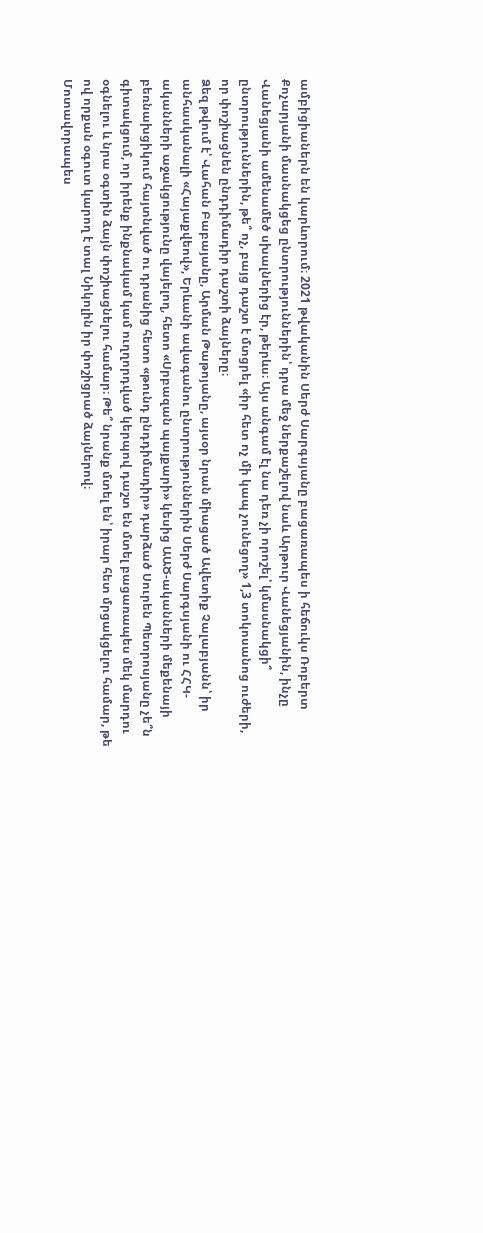ամբիցիաներն են կարևորում։ 2021 թվականին Սերժ Սարգսյանը բացառապես ի հեճուկս Ռոբերտ Քոչարյանի մասնակցեց ընտրություններին՝ դրա մեջ ներքաշելով նաև Արթուր Վանեցյանին, ինչը Վանեցյանի ամենամեծ սխալներից էր, թերևս։ Այս անգամ էլ նա դեռ չի որոշել՝ կմասնակցի՞ ընտրություններին, թե՞ ոչ, բայց դաշտ է մտցրել «իր հետ ոչ մի կապ չունեցող» 1,3 տոկոսանոց ուժերի, որ փոշիացնեն ընդդիմադիր դաշտի ձայները։
Ձեզ թվում է՝ Վահան Բաբայանը, Արման Թաթոյանը, այսօր նրան միացած Ավետիք Չալաբյանն՝ իր անհասկանալի «Հայաքվեով», Երևանի ավագանու ընտրություններին Սերժ Սարգսյանի ու ՀՀԿ-ականների աջակցությունը վայելող, հետո «Սրբազան պայքարի» կեսից ԱԱԾ-ականների մեքենայի բեռնախցիկում հայտնված ու դրանից հետո «թունդ ընդդիմադիր» դարձած Սուրեն Պետրոսյանը չե՞ն գիտակցում, որ իրենք ինքնակամ կամ ուղղորդված կերպով դաշտ են մտել բացառապես մեկ մարդու օգնելու և նրա օգտին ձայն փոշիացնելու համար։ Թե՞ նրանք մտել են՝ իրար հետ մրցակցելու համար, թե ով որքան օգուտ կարող է տալ Նիկոլին իր փոշիցրած ձայներով։
Մոտավորապես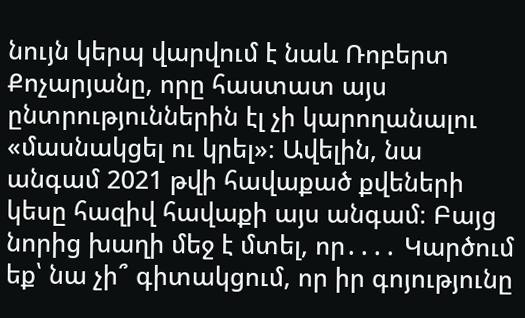նույն կերպ վարվում է նաև Ռոբերտ Քոչարյանը, որը հաստատ այս ընտրություններին էլ չի կարողանալու «մասնակցել ու կրել»։ Ավելին, նա անգամ 2021 թվի հավաքած քվեների կեսը հազիվ հավաքի այս անգամ։ Բայց նորից խաղի մեջ է մտել, որ․․․․ Կարծում եք՝ նա չի՞ գիտակցում, որ իր գոյությունը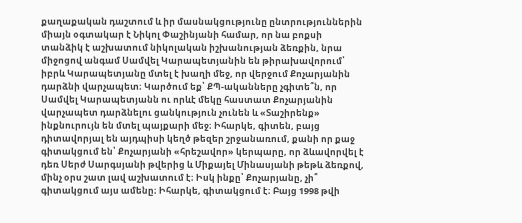քաղաքական դաշտում և իր մասնակցությունը ընտրություններին միայն օգտակար է Նիկոլ Փաշինյանի համար, որ նա բոքսի տանձիկ է աշխատում նիկոլական իշխանության ձեռքին, նրա միջոցով անգամ Սամվել Կարապետյանին են թիրախավորում՝ իբրև Կարապետյանը մտել է խաղի մեջ, որ վերջում Քոչարյանին դարձնի վարչապետ։ Կարծում եք՝ ՔՊ-ականները չգիտե՞ն, որ Սամվել Կարապետյանն ու որևէ մեկը հաստատ Քոչարյանին վարչապետ դարձնելու ցանկություն չունեն և «Տաշիրենք» ինքնուրույն են մտել պայքարի մեջ։ Իհարկե, գիտեն, բայց դիտավորյալ են այդպիսի կեղծ թեզեր շրջանառում, քանի որ քաջ գիտակցում են՝ Քոչարյանի «հրեշավոր» կերպարը, որ ձևավորվել է դեռ Սերժ Սարգսյանի թվերից և Միքայել Մինասյանի թեթև ձեռքով, մինչ օրս շատ լավ աշխատում է։ Իսկ ինքը՝ Քոչարյանը, չի՞ գիտակցում այս ամենը։ Իհարկե, գիտակցում է։ Բայց 1998 թվի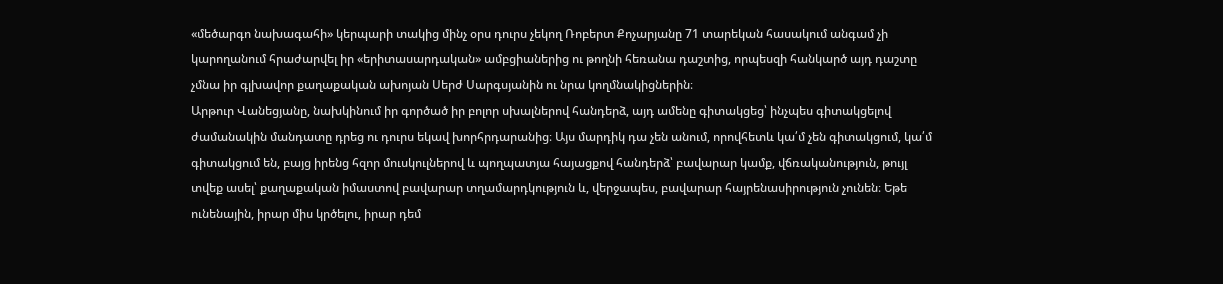«մեծարգո նախագահի» կերպարի տակից մինչ օրս դուրս չեկող Ռոբերտ Քոչարյանը 71 տարեկան հասակում անգամ չի կարողանում հրաժարվել իր «երիտասարդական» ամբցիաներից ու թողնի հեռանա դաշտից, որպեսզի հանկարծ այդ դաշտը չմնա իր գլխավոր քաղաքական ախոյան Սերժ Սարգսյանին ու նրա կողմնակիցներին։
Արթուր Վանեցյանը, նախկինում իր գործած իր բոլոր սխալներով հանդերձ, այդ ամենը գիտակցեց՝ ինչպես գիտակցելով ժամանակին մանդատը դրեց ու դուրս եկավ խորհրդարանից։ Այս մարդիկ դա չեն անում, որովհետև կա՛մ չեն գիտակցում, կա՛մ գիտակցում են, բայց իրենց հզոր մուսկուլներով և պողպատյա հայացքով հանդերձ՝ բավարար կամք, վճռականություն, թույլ տվեք ասել՝ քաղաքական իմաստով բավարար տղամարդկություն և, վերջապես, բավարար հայրենասիրություն չունեն։ Եթե ունենային, իրար միս կրծելու, իրար դեմ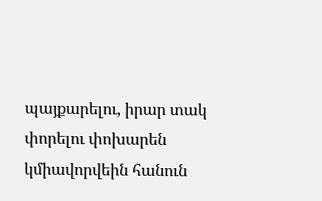պայքարելու, իրար տակ փորելու փոխարեն կմիավորվեին հանուն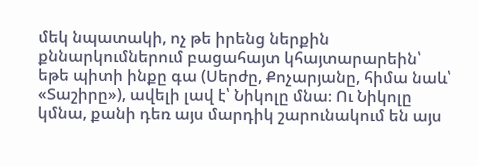մեկ նպատակի, ոչ թե իրենց ներքին քննարկումներում բացահայտ կհայտարարեին՝ եթե պիտի ինքը գա (Սերժը, Քոչարյանը, հիմա նաև՝ «Տաշիրը»), ավելի լավ է՝ Նիկոլը մնա։ Ու Նիկոլը կմնա, քանի դեռ այս մարդիկ շարունակում են այս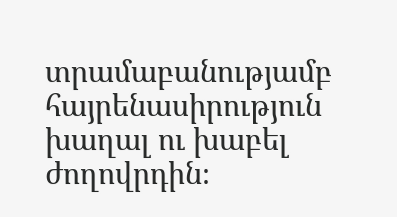տրամաբանությամբ հայրենասիրություն խաղալ ու խաբել ժողովրդին։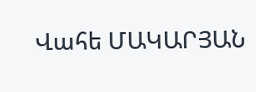Վահե ՄԱԿԱՐՅԱՆ